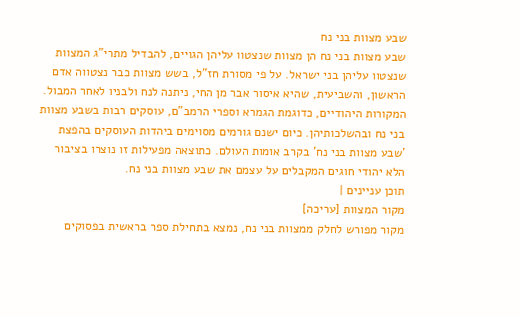שבע מצוות בני נח
שבע מצוות בני נח הן מצוות שנצטוו עליהן הגויים, להבדיל מתרי"ג המצוות שנצטוו עליהן בני ישראל. על פי מסורת חז"ל, בשש מצוות כבר נצטווה אדם הראשון, והשביעית, שהיא איסור אבר מן החי, ניתנה לנח ולבניו לאחר המבול.
המקורות היהודיים, כדוגמת הגמרא וספרי הרמב"ם, עוסקים רבות בשבע מצוות בני נח ובהשלכותיהן. כיום ישנם גורמים מסוימים ביהדות העוסקים בהפצת 'שבע מצוות בני נח' בקרב אומות העולם. כתוצאה מפעילות זו נוצרו בציבור הלא יהודי חוגים המקבלים על עצמם את שבע מצוות בני נח.
תוכן עניינים |
מקור המצוות [עריכה]
מקור מפורש לחלק ממצוות בני נח, נמצא בתחילת ספר בראשית בפסוקים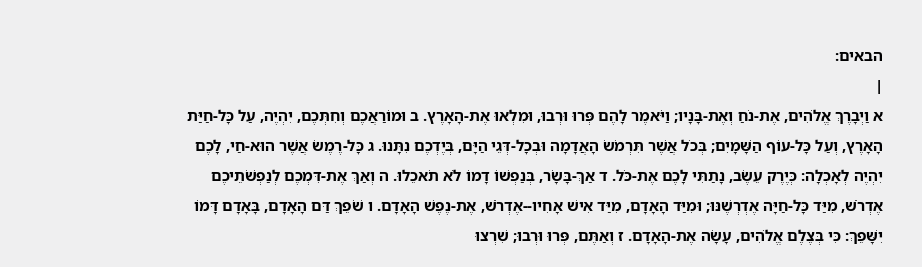הבאים:
|
א וַיְבָרֶךְ אֱלֹהִים, אֶת-נֹחַ וְאֶת-בָּנָיו; וַיֹּאמֶר לָהֶם פְּרוּ וּרְבוּ, וּמִלְאוּ אֶת-הָאָרֶץ. ב וּמוֹרַאֲכֶם וְחִתְּכֶם, יִהְיֶה, עַל כָּל-חַיַּת הָאָרֶץ, וְעַל כָּל-עוֹף הַשָּׁמָיִם; בְּכֹל אֲשֶׁר תִּרְמֹשׂ הָאֲדָמָה וּבְכָל-דְּגֵי הַיָּם, בְּיֶדְכֶם נִתָּנוּ. ג כָּל-רֶמֶשׂ אֲשֶׁר הוּא-חַי, לָכֶם יִהְיֶה לְאָכְלָה: כְּיֶרֶק עֵשֶׂב, נָתַתִּי לָכֶם אֶת-כֹּל. ד אַךְ-בָּשָׂר, בְּנַפְשׁוֹ דָמוֹ לֹא תֹאכֵלוּ. ה וְאַךְ אֶת-דִּמְכֶם לְנַפְשֹׁתֵיכֶם אֶדְרֹשׁ, מִיַּד כָּל-חַיָּה אֶדְרְשֶׁנּוּ; וּמִיַּד הָאָדָם, מִיַּד אִישׁ אָחִיו--אֶדְרֹשׁ, אֶת-נֶפֶשׁ הָאָדָם. ו שֹׁפֵךְ דַּם הָאָדָם, בָּאָדָם דָּמוֹ יִשָּׁפֵךְ: כִּי בְּצֶלֶם אֱלֹהִים, עָשָׂה אֶת-הָאָדָם. ז וְאַתֶּם, פְּרוּ וּרְבוּ; שִׁרְצוּ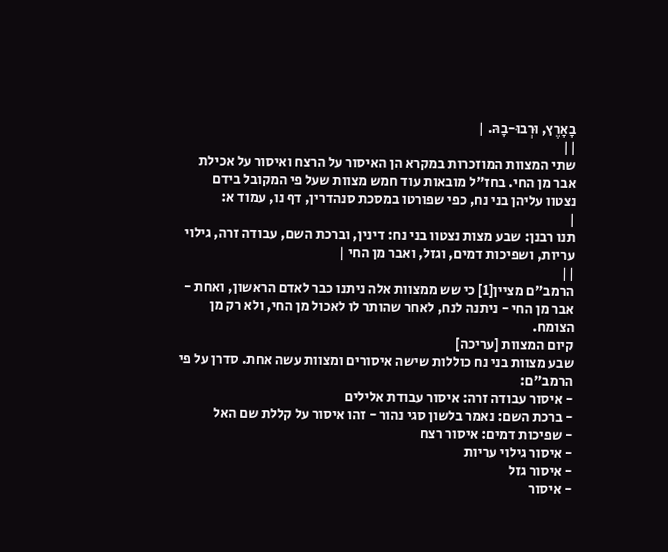בָאָרֶץ, וּרְבוּ-בָהּ. |
||
שתי המצוות המוזכרות במקרא הן האיסור על הרצח ואיסור על אכילת אבר מן החי. בחז"ל מובאות עוד חמש מצוות שעל פי המקובל בידם נצטוו עליהן בני נח, כפי שפורטו במסכת סנהדרין, דף נו, עמוד א:
|
תנו רבנן: שבע מצות נצטוו בני נח: דינין, וברכת השם, עבודה זרה, גילוי עריות, ושפיכות דמים, וגזל, ואבר מן החי |
||
הרמב"ם מציין[1] כי שש ממצוות אלה ניתנו כבר לאדם הראשון, ואחת - אבר מן החי - ניתנה לנח, לאחר שהותר לו לאכול מן החי, ולא רק מן הצומח.
קיום המצוות [עריכה]
שבע מצוות בני נח כוללות שישה איסורים ומצוות עשה אחת. סדרן על פי הרמב"ם:
- איסור עבודה זרה: איסור עבודת אלילים
- ברכת השם: נאמר בלשון סגי נהור - זהו איסור על קללת שם האל
- שפיכות דמים: איסור רצח
- איסור גילוי עריות
- איסור גזל
- איסור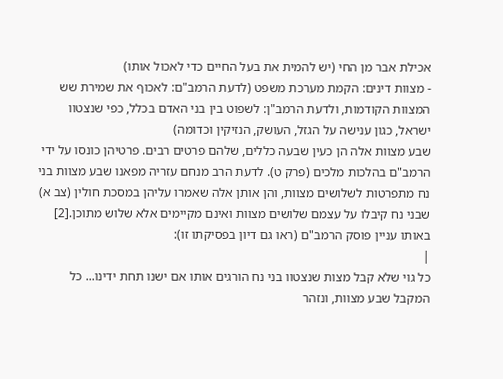אכילת אבר מן החי (יש להמית את בעל החיים כדי לאכול אותו)
- מצוות דינים: הקמת מערכת משפט (לדעת הרמב"ם: לאכוף את שמירת שש המצוות הקודמות, ולדעת הרמב"ן: לשפוט בין בני האדם בכלל, כפי שנצטוו ישראל, כגון ענישה על הגזל, העושק, הנזיקין וכדומה)
שבע מצוות אלה הן כעין שבעה כללים, שלהם פרטים רבים. פרטיהן כונסו על ידי הרמב"ם בהלכות מלכים (פרק ט). לדעת הרב מנחם עזריה מפאנו שבע מצוות בני נח מתפרטות לשלושים מצוות, והן אותן אלה שאמרו עליהן במסכת חולין (צב א) שבני נח קיבלו על עצמם שלושים מצוות ואינם מקיימים אלא שלוש מתוכן.[2]
באותו עניין פוסק הרמב"ם (ראו גם דיון בפסיקתו זו):
|
כל גוי שלא קבל מצות שנצטוו בני נח הורגים אותו אם ישנו תחת ידינו... כל המקבל שבע מצוות, ונזהר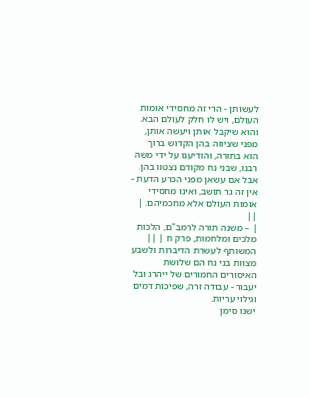לעשותן - הרי זה מחסידי אומות העולם, ויש לו חלק לעולם הבא. והוא שיקבל אותן ויעשה אותן, מפני שציווה בהן הקדוש ברוך הוא בתורה, והודיענו על ידי משה רבנו, שבני נח מקודם נצטוו בהן. אבל אם עשאן מפני הכרע הדעת - אין זה גר תושב, ואינו מחסידי אומות העולם אלא מחכמיהם. |
||
| – משנה תורה לרמב"ם, הלכות מלכים ומלחמות, פרק ח | ||
המשותף לעשרת הדיברות ולשבע מצוות בני נח הם שלושת האיסורים החמורים של ייהרג ובל יעבור - עבודה זרה, שפיכות דמים וגילוי עריות.
ישנו סימן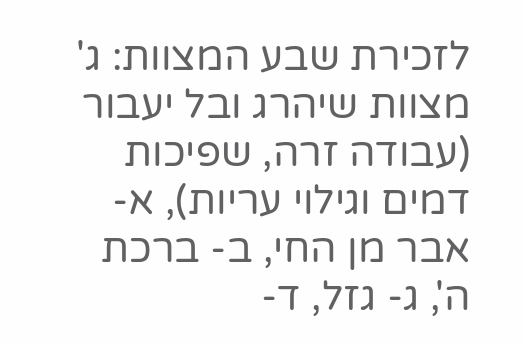לזכירת שבע המצוות: ג' מצוות שיהרג ובל יעבור (עבודה זרה, שפיכות דמים וגילוי עריות), א- אבר מן החי, ב- ברכת ה', ג- גזל, ד-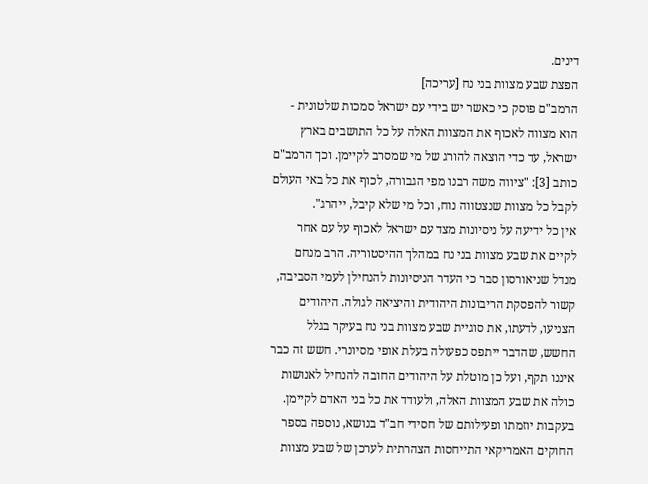דינים.
הפצת שבע מצוות בני נח [עריכה]
הרמב"ם פוסק כי כאשר יש בידי עם ישראל סמכות שלטונית - הוא מצווה לאכוף את המצוות האלה על כל התושבים בארץ ישראל, עד כדי הוצאה להורג של מי שמסרב לקיימן. וכך הרמב"ם כותב [3]: "ציווה משה רבנו מפי הגבורה, לכוף את כל באי העולם לקבל כל מצוות שנצטווה נוח, וכל מי שלא קיבל, ייהרג".
אין כל ידיעה על ניסיונות מצד עם ישראל לאכוף על עם אחר לקיים את שבע מצוות בני נח במהלך ההיסטוריה. הרב מנחם מנדל שניאורסון סבר כי העדר הניסיונות להנחילן לעמי הסביבה, קשור להפסקת הריבונות היהודית והיציאה לגולה. היהודים הצניעו, לדעתו, את סוגיית שבע מצוות בני נח בעיקר בגלל החשש, שהדבר ייתפס כפעולה בעלת אופי מסיונרי. חשש זה כבר איננו תקף, ועל כן מוטלת על היהודים החובה להנחיל לאנושות כולה את שבע המצוות האלה, ולעודד את כל בני האדם לקיימן. בעקבות יוזמתו ופעילותם של חסידי חב"ד בנושא, נוספה בספר החוקים האמריקאי התייחסות הצהרתית לערכן של שבע מצוות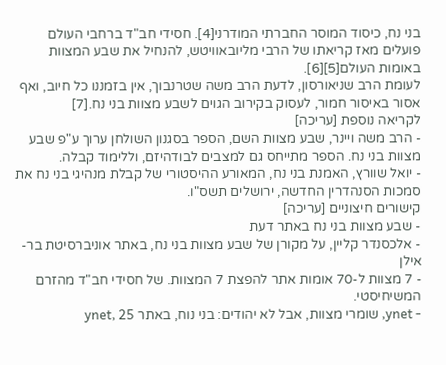בני נח, כיסוד המוסר החברתי המודרני[4]. חסידי חב"ד ברחבי העולם פועלים מאז קריאתו של הרבי מליובאוויטש, להנחיל את שבע המצוות באומות העולם[5][6].
לעומת הרב שניאורסון, לדעת הרב משה שטרנבוך, אין בזמננו כל חיוב, ואף אסור באיסור חמור, לעסוק בקירוב הגוים לשבע מצוות בני נח.[7]
לקריאה נוספת [עריכה]
- הרב משה ויינר, שבע מצוות השם, הספר בסגנון השולחן ערוך ע"פ שבע מצוות בני נח. הספר מתייחס גם למצבים לבודהיזם, וללימוד קבלה.
- יואל שוורץ, האמנת בני נח, המאורע ההיסטורי של קבלת מנהיגי בני נח את סמכות הסנהדרין החדשה, ירושלים תשס"ו.
קישורים חיצוניים [עריכה]
- שבע מצוות בני נח באתר דעת
- אלכסנדר קליין, על מקורן של שבע מצוות בני נח, באתר אוניברסיטת בר-אילן
- 7 מצוות ל-70 אומות אתר להפצת 7 המצוות. של חסידי חב"ד מהזרם המשיחיסטי.
- ynet, שומרי מצוות, אבל לא יהודים: בני נוח, באתר ynet, 25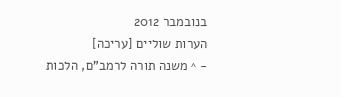בנובמבר 2012
הערות שוליים [עריכה]
- ^ משנה תורה לרמב"ם, הלכות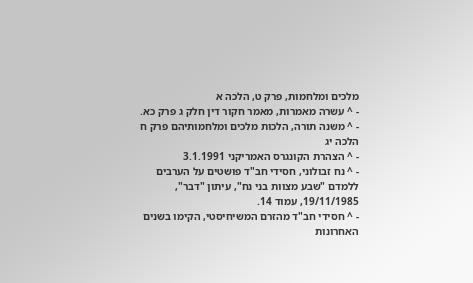מלכים ומלחמות, פרק ט, הלכה א
- ^ עשרה מאמרות, מאמר חקור דין חלק ג פרק כא.
- ^ משנה תורה, הלכות מלכים ומלחמותיהם פרק ח הלכה יג
- ^ הצהרת הקונגרס האמריקני 3.1.1991
- ^ נח זבולוני, חסידי חב"ד פושטים על הערבים ללמדם "שבע מצוות בני נח", עיתון "דבר", 19/11/1985, עמוד 14.
- ^ חסידי חב"ד מהזרם המשיחיסטי, הקימו בשנים האחרונות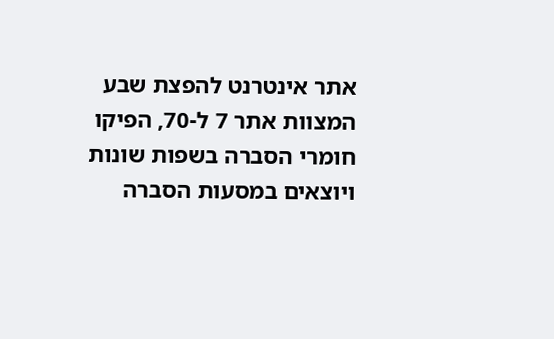אתר אינטרנט להפצת שבע המצוות אתר 7 ל-70, הפיקו חומרי הסברה בשפות שונות ויוצאים במסעות הסברה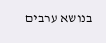בנושא ערבים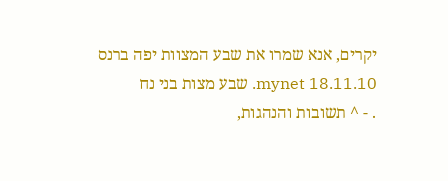יקרים, אנא שמרו את שבע המצוות יפה ברנס mynet 18.11.10. שבע מצות בני נח
. - ^ תשובות והנהגות,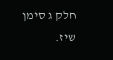חלק ג סימן שיז.